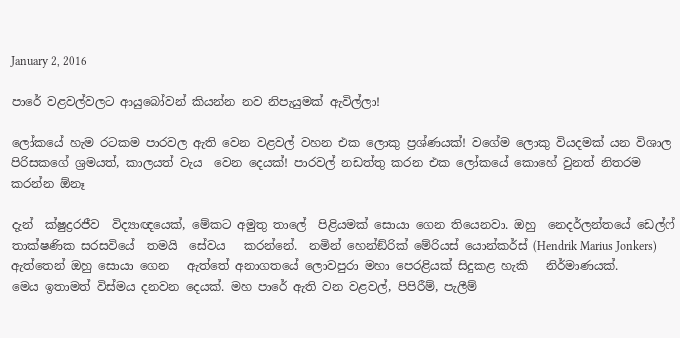January 2, 2016

පාරේ වළවල්වලට ආයුබෝවන් කියන්න නව නිපැයුමක් ඇවිල්ලා!

ලෝකයේ හැම රටකම පාරවල ඇති වෙන වළවල් වහන එක ලොකු ප්‍රශ්ණයක්! වගේම ලොකු වියදමක් යන විශාල පිරිසකගේ ශ්‍රමයත්, කාලයත් වැය  වෙන දෙයක්! පාරවල් නඩත්තු කරන එක ලෝකයේ කොහේ වුනත් නිතරම කරන්න ඕනෑ

දැන්  ක්ෂුද්‍රරජීව  විද්‍යාඥයෙක්, මේකට අමුතු තාලේ  පිළියමක් සොයා ගෙන තියෙනවා. ඔහු  නෙදර්ලන්තයේ ඩෙල්ෆ් තාක්ෂණික සරසවියේ  තමයි  සේවය   කරන්නේ.  නමින් හෙන්ඞ්රික් මේරියස් යොන්කර්ස් (Hendrik Marius Jonkers) ඇත්තෙන් ඔහු සොයා ගෙන   ඇත්තේ අනාගතයේ ලොවපුරා මහා පෙරළියක් සිදුකළ හැකි   නිර්මාණයක්.
මෙය ඉතාමත් විස්මය දනවන දෙයක්. මහ පාරේ ඇති වන වළවල්, පිපිරීම්, පැලීම්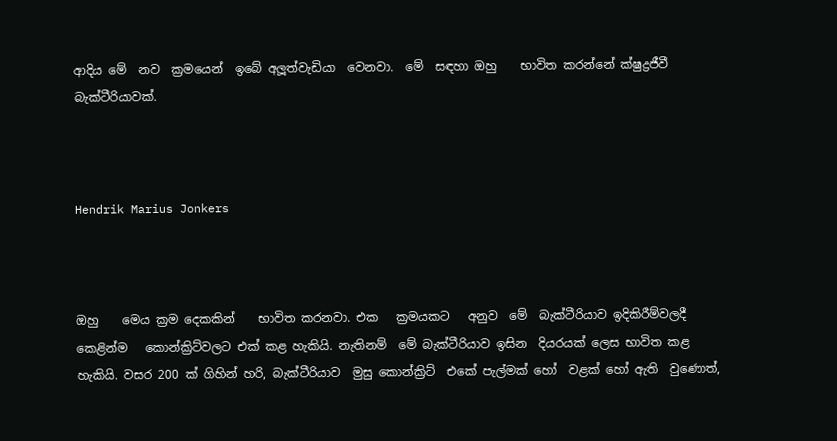ආදිය මේ  නව  ක්‍රමයෙන්  ඉබේ අලූත්වැඩියා  වෙනවා.  මේ  සඳහා ඔහු    භාවිත කරන්නේ ක්ෂුද්‍රජීවී බැක්ටීරියාවක්.



Hendrik Marius Jonkers



ඔහු    මෙය ක්‍රම දෙකකින්    භාවිත කරනවා. එක   ක්‍රමයකට   අනුව  මේ  බැක්ටීරියාව ඉදිකිරීම්වලදී   කෙළින්ම   කොන්ක්‍රිට්වලට එක් කළ හැකියි. නැතිනම්  මේ බැක්ටීරියාව ඉසින  දියරයක් ලෙස භාවිත කළ  හැකියි. වසර 200 ක් ගිහින් හරි, බැක්ටීරියාව  මුසු කොන්ක්‍රිට්  එකේ පැල්මක් හෝ  වළක් හෝ ඇති  වුණොත්,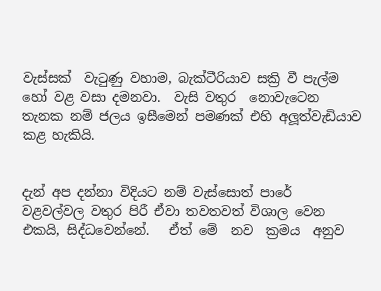වැස්සක්  වැටුණු වහාම, බැක්ටීරියාව සක්‍රි වී පැල්ම හෝ වළ වසා දමනවා.  වැසි වතුර  නොවැටෙන  තැනක නම් ජලය ඉසීමෙන් පමණක් එහි අලූත්වැඩියාව කළ හැකියි.


දැන් අප දන්නා විදියට නම් වැස්සොත් පාරේ  වළවල්වල වතුර පිරී ඒවා තවතවත් විශාල වෙන එකයි, සිද්ධවෙන්නේ.   ඒත් මේ  නව  ක්‍රමය  අනුව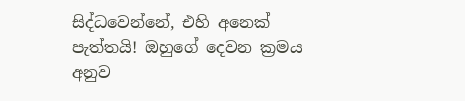සිද්ධවෙන්නේ, එහි අනෙක් පැත්තයි! ඔහුගේ දෙවන ක්‍රමය අනුව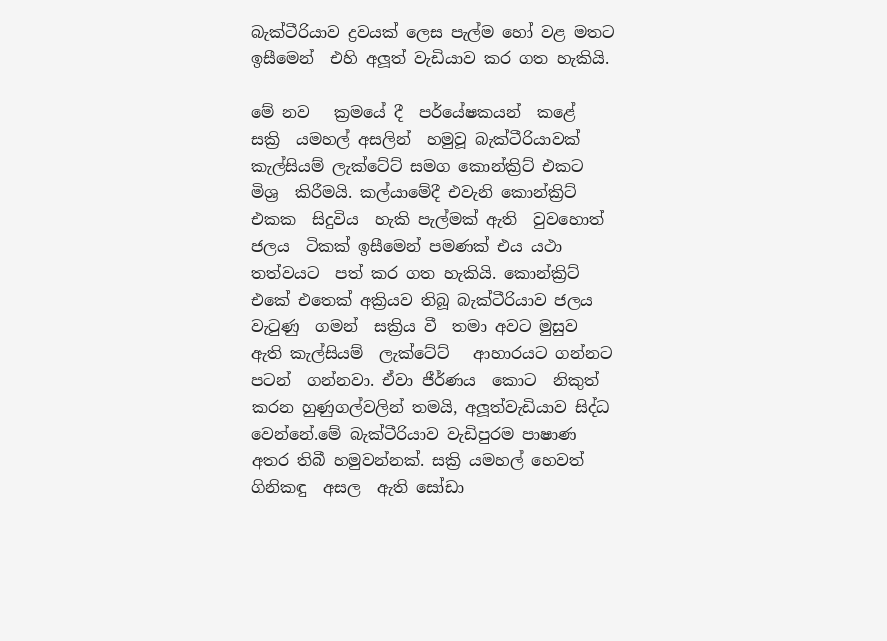බැක්ටීරියාව ද්‍රවයක් ලෙස පැල්ම හෝ වළ මතට ඉසීමෙන්  එහි අලූත් වැඩියාව කර ගත හැකියි.

මේ නව   ක්‍රමයේ දී  පර්යේෂකයන්  කළේ  සක්‍රි  යමහල් අසලින්  හමුවූ බැක්ටීරියාවක් කැල්සියම් ලැක්ටේට් සමග කොන්ක්‍රිට් එකට මිශ්‍ර  කිරීමයි. කල්යාමේදී එවැනි කොන්ක්‍රිට් එකක  සිදුවිය  හැකි පැල්මක් ඇති  වුවහොත්  ජලය  ටිකක් ඉසීමෙන් පමණක් එය යථා තත්වයට  පත් කර ගත හැකියි. කොන්ක්‍රිට් එකේ එතෙක් අක්‍රියව තිබූ බැක්ටීරියාව ජලය වැටුණු  ගමන්  සක්‍රිය වී  තමා අවට මුසුව ඇති කැල්සියම්  ලැක්ටේට්   ආහාරයට ගන්නට පටන්  ගන්නවා. ඒවා ජීර්ණය  කොට  නිකුත් කරන හුණුගල්වලින් තමයි, අලූත්වැඩියාව සිද්ධ වෙන්නේ.මේ බැක්ටීරියාව වැඩිපුරම පාෂාණ අතර තිබී හමුවන්නක්. සක්‍රි යමහල් හෙවත් ගිනිකඳු  අසල  ඇති සෝඩා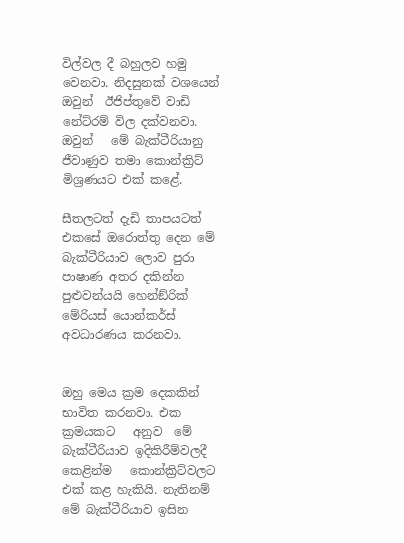විල්වල දී බහුලව හමු වෙනවා. නිදසුනක් වශයෙන් ඔවුන්  ඊජිප්තුවේ වාඩි  නේට්රම් විල දක්වනවා.  ඔවුන්   මේ බැක්ටීරියානු ජීවාණුව තමා කොන්ක්‍රිට් මිශ්‍රණයට එක් කළේ.

සීතලටත් දැඩි තාපයටත්  එකසේ ඔරොත්තු දෙන මේ බැක්ටීරියාව ලොව පුරා පාෂාණ අතර දකින්න පුළුවන්යයි හෙන්ඞ්රික් මේරියස් යොන්කර්ස් අවධාරණය කරනවා.


ඔහු මෙය ක්‍රම දෙකකින්    භාවිත කරනවා. එක   ක්‍රමයකට   අනුව  මේ  බැක්ටීරියාව ඉදිකිරීම්වලදී කෙළින්ම   කොන්ක්‍රිට්වලට එක් කළ හැකියි. නැතිනම්  මේ බැක්ටීරියාව ඉසින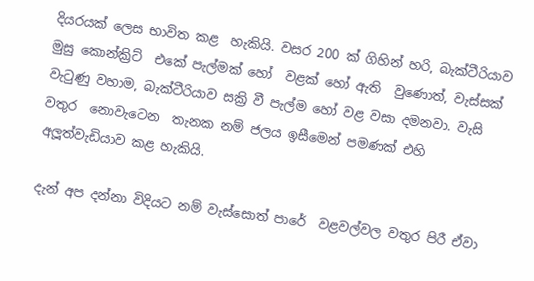දියරයක් ලෙස භාවිත කළ  හැකියි. වසර 200 ක් ගිහින් හරි, බැක්ටීරියාව  මුසු කොන්ක්‍රිට්  එකේ පැල්මක් හෝ  වළක් හෝ ඇති  වුණොත්, වැස්සක්  වැටුණු වහාම, බැක්ටීරියාව සක්‍රි වී පැල්ම හෝ වළ වසා දමනවා. වැසි වතුර  නොවැටෙන  තැනක නම් ජලය ඉසීමෙන් පමණක් එහි අලූත්වැඩියාව කළ හැකියි.

දැන් අප දන්නා විදියට නම් වැස්සොත් පාරේ  වළවල්වල වතුර පිරී ඒවා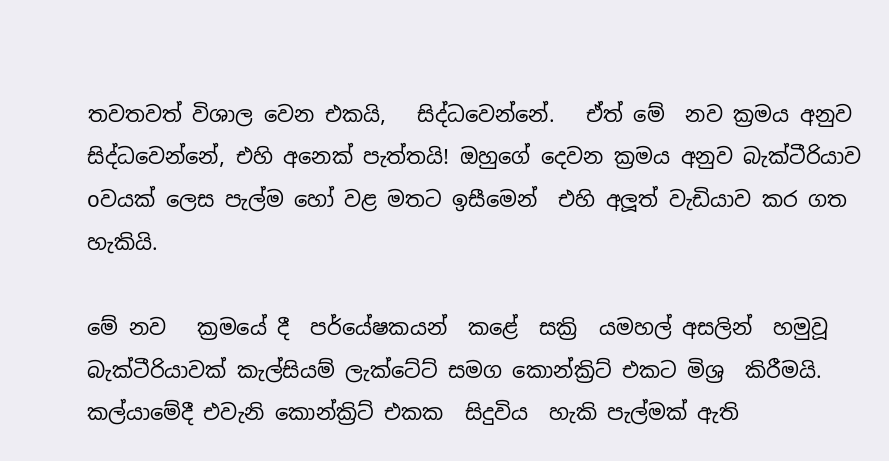තවතවත් විශාල වෙන එකයි,   සිද්ධවෙන්නේ.   ඒත් මේ  නව ක්‍රමය අනුව සිද්ධවෙන්නේ, එහි අනෙක් පැත්තයි! ඔහුගේ දෙවන ක්‍රමය අනුව බැක්ටීරියාව oවයක් ලෙස පැල්ම හෝ වළ මතට ඉසීමෙන්  එහි අලූත් වැඩියාව කර ගත හැකියි.

මේ නව   ක්‍රමයේ දී  පර්යේෂකයන්  කළේ  සක්‍රි  යමහල් අසලින්  හමුවූ බැක්ටීරියාවක් කැල්සියම් ලැක්ටේට් සමග කොන්ක්‍රිට් එකට මිශ්‍ර  කිරීමයි. කල්යාමේදී එවැනි කොන්ක්‍රිට් එකක  සිදුවිය  හැකි පැල්මක් ඇති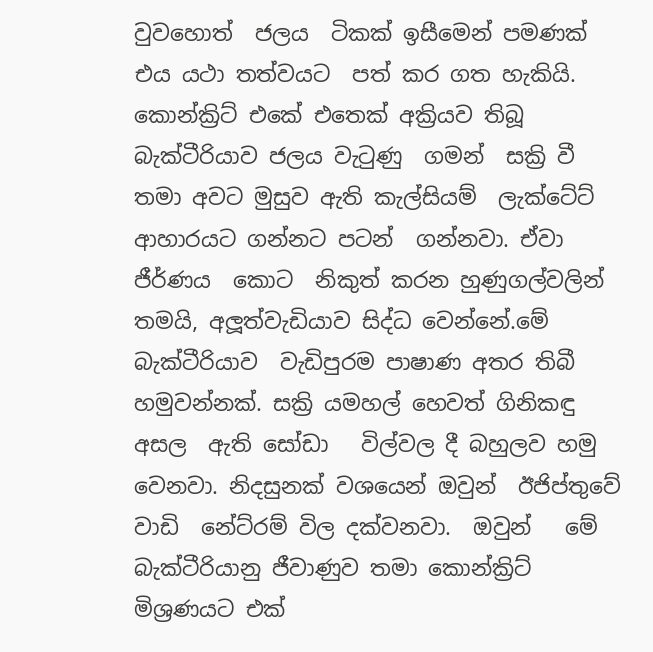වුවහොත්  ජලය  ටිකක් ඉසීමෙන් පමණක් එය යථා තත්වයට  පත් කර ගත හැකියි. කොන්ක්‍රිට් එකේ එතෙක් අක්‍රියව තිබූ බැක්ටීරියාව ජලය වැටුණු  ගමන්  සක්‍රි වී  තමා අවට මුසුව ඇති කැල්සියම්  ලැක්ටේට්   ආහාරයට ගන්නට පටන්  ගන්නවා. ඒවා ජීර්ණය  කොට  නිකුත් කරන හුණුගල්වලින් තමයි, අලූත්වැඩියාව සිද්ධ වෙන්නේ.මේ බැක්ටීරියාව  වැඩිපුරම පාෂාණ අතර තිබී හමුවන්නක්. සක්‍රි යමහල් හෙවත් ගිනිකඳු  අසල  ඇති සෝඩා   විල්වල දී බහුලව හමු වෙනවා. නිදසුනක් වශයෙන් ඔවුන්  ඊජිප්තුවේ වාඩි  නේට්රම් විල දක්වනවා.  ඔවුන්   මේ බැක්ටීරියානු ජීවාණුව තමා කොන්ක්‍රිට් මිශ්‍රණයට එක්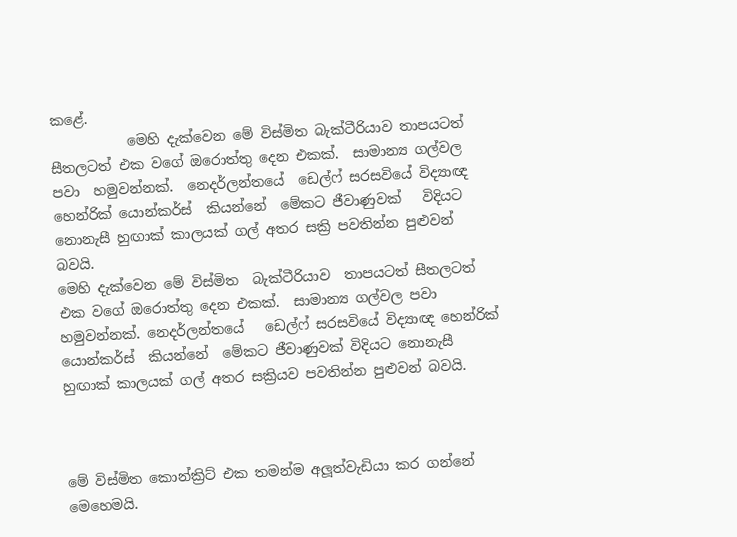කළේ.
           මෙහි දැක්වෙන මේ විස්මිත බැක්ටීරියාව තාපයටත් සීතලටත් එක වගේ ඔරොත්තු දෙන එකක්.  සාමාන්‍ය ගල්වල පවා  හමුවන්නක්.  නෙදර්ලන්තයේ  ඩෙල්ෆ් සරසවියේ විද්‍යාඥ හෙන්රික් යොන්කර්ස්  කියන්නේ  මේකට ජීවාණුවක්   විදියට නොනැසී හුඟාක් කාලයක් ගල් අතර සක්‍රි පවතින්න පුළුවන් බවයි.
මෙහි දැක්වෙන මේ විස්මිත  බැක්ටීරියාව  තාපයටත් සීතලටත් එක වගේ ඔරොත්තු දෙන එකක්.  සාමාන්‍ය ගල්වල පවා හමුවන්නක්. නෙදර්ලන්තයේ   ඩෙල්ෆ් සරසවියේ විද්‍යාඥ හෙන්රික්  යොන්කර්ස්  කියන්නේ  මේකට ජීවාණුවක් විදියට නොනැසී හුඟාක් කාලයක් ගල් අතර සක්‍රියව පවතින්න පුළුවන් බවයි.



මේ විස්මිත කොන්ක්‍රිට් එක තමන්ම අලූත්වැඩියා කර ගන්නේ මෙහෙමයි.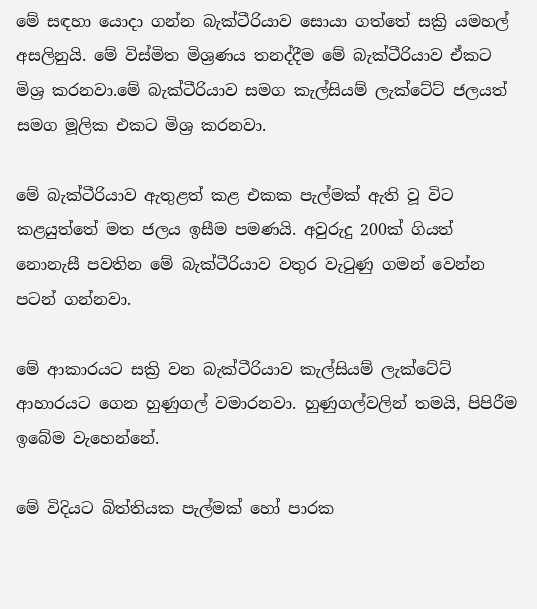මේ සඳහා යොදා ගන්න බැක්ටීරියාව සොයා ගත්තේ සක්‍රි යමහල් අසලිනුයි. මේ විස්මිත මිශ්‍රණය තනද්දීම මේ බැක්ටීරියාව ඒකට මිශ්‍ර කරනවා.මේ බැක්ටීරියාව සමග කැල්සියම් ලැක්ටේට් ජලයත් සමග මූලික එකට මිශ්‍ර කරනවා.

මේ බැක්ටීරියාව ඇතුළත් කළ එකක පැල්මක් ඇති වූ විට කළයුත්තේ මත ජලය ඉසීම පමණයි. අවුරුදු 200ක් ගියත් නොනැසී පවතින මේ බැක්ටීරියාව වතුර වැටුණු ගමන් වෙන්න පටන් ගන්නවා.

මේ ආකාරයට සක්‍රි වන බැක්ටීරියාව කැල්සියම් ලැක්ටේට් ආහාරයට ගෙන හුණුගල් වමාරනවා. හුණුගල්වලින් තමයි, පිපිරීම ඉබේම වැහෙන්නේ.

මේ විදියට බිත්තියක පැල්මක් හෝ පාරක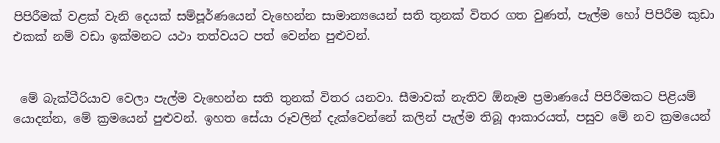පිපිරීමක් වළක් වැනි දෙයක් සම්පූර්ණයෙන් වැහෙන්න සාමාන්‍යයෙන් සති තුනක් විතර ගත වුණත්, පැල්ම හෝ පිපිරීම කුඩා එකක් නම් වඩා ඉක්මනට යථා තත්වයට පත් වෙන්න පුළුවන්.


 මේ බැක්ටීරියාව වෙලා පැල්ම වැහෙන්න සති තුනක් විතර යනවා. සීමාවක් නැතිව ඕනෑම ප්‍රමාණයේ පිපිරීමකට පිළියම් යොදන්න, මේ ක්‍රමයෙන් පුළුවන්. ඉහත සේයා රූවලින් දැක්වෙන්නේ කලින් පැල්ම තිබූ ආකාරයත්, පසුව මේ නව ක්‍රමයෙන්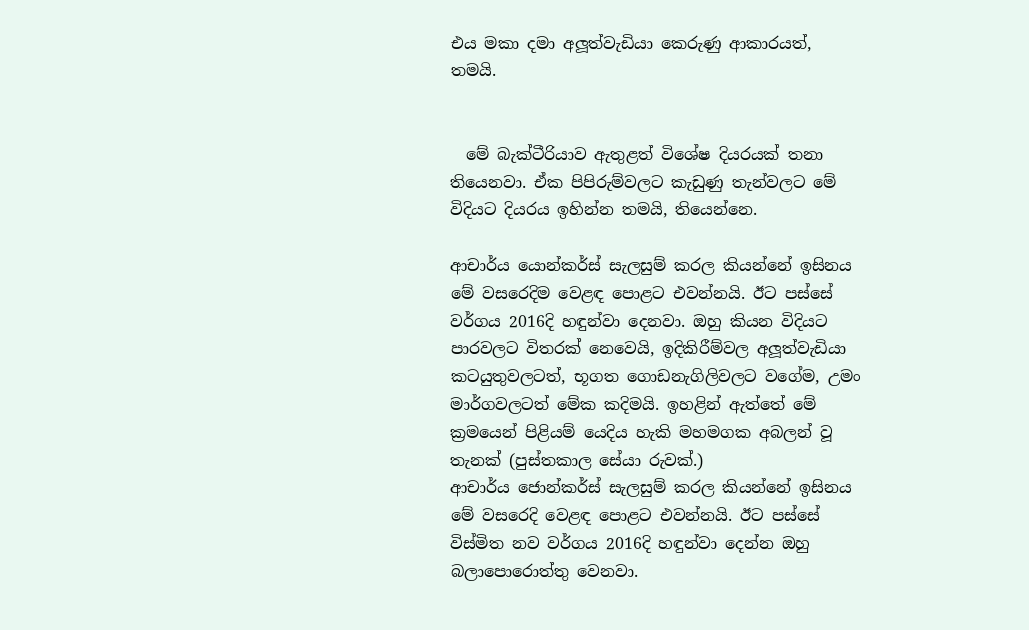එය මකා දමා අලූත්වැඩියා කෙරුණු ආකාරයත්, තමයි.


  මේ බැක්ටීරියාව ඇතුළත් විශේෂ දියරයක් තනා තියෙනවා. ඒක පිපිරුම්වලට කැඩුණු තැන්වලට මේ විදියට දියරය ඉහින්න තමයි, තියෙන්නෙ.

ආචාර්ය යොන්කර්ස් සැලසුම් කරල කියන්නේ ඉසිනය මේ වසරෙදිම වෙළඳ පොළට එවන්නයි. ඊට පස්සේ වර්ගය 2016දි හඳුන්වා දෙනවා. ඔහු කියන විදියට පාරවලට විතරක් නෙවෙයි, ඉදිකිරීම්වල අලූත්වැඩියා කටයුතුවලටත්, භූගත ගොඩනැගිලිවලට වගේම, උමං මාර්ගවලටත් මේක කදිමයි. ඉහළින් ඇත්තේ මේ ක්‍රමයෙන් පිළියම් යෙදිය හැකි මහමගක අබලන් වූ තැනක් (පුස්තකාල සේයා රුවක්.)
ආචාර්ය ජොන්කර්ස් සැලසුම් කරල කියන්නේ ඉසිනය මේ වසරෙදි වෙළඳ පොළට එවන්නයි. ඊට පස්සේ විස්මිත නව වර්ගය 2016දි හඳුන්වා දෙන්න ඔහු බලාපොරොත්තු වෙනවා.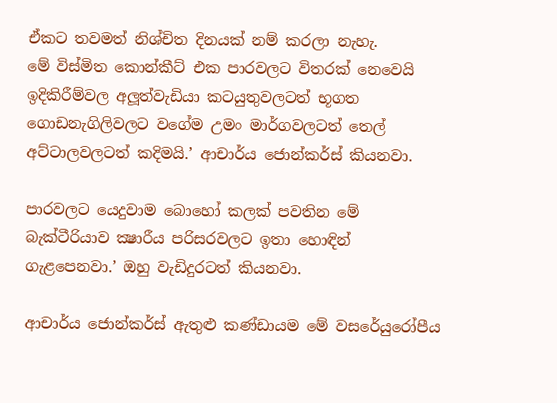ඒකට තවමත් නිශ්චිත දිනයක් නම් කරලා නැහැ.
මේ විස්මිත කොන්කීට් එක පාරවලට විතරක් නෙවෙයි ඉදිකිරීම්වල අලූත්වැඩියා කටයුතුවලටත් භූගත ගොඩනැගිලිවලට වගේම උමං මාර්ගවලටත් තෙල් අට්ටාලවලටත් කදිමයි.’ ආචාර්ය ජොන්කර්ස් කියනවා.

පාරවලට යෙදුවාම බොහෝ කලක් පවතින මේ බැක්ටීරියාව ක්‍ෂාරීය පරිසරවලට ඉතා හොඳින් ගැළපෙනවා.’ ඔහු වැඩිදුරටත් කියනවා.

ආචාර්ය ජොන්කර්ස් ඇතුළු කණ්ඩායම මේ වසරේයුරෝපීය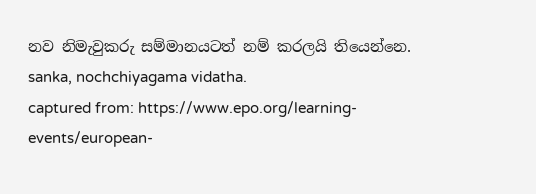නව නිමැවුකරු සම්මානයටත් නම් කරලයි තියෙන්නෙ.
sanka, nochchiyagama vidatha.
captured from: https://www.epo.org/learning-events/european-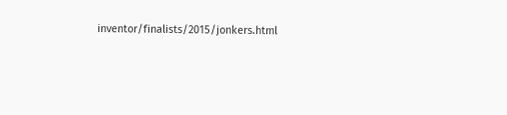inventor/finalists/2015/jonkers.html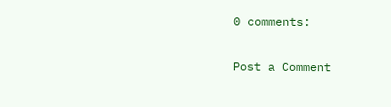0 comments:

Post a Comment